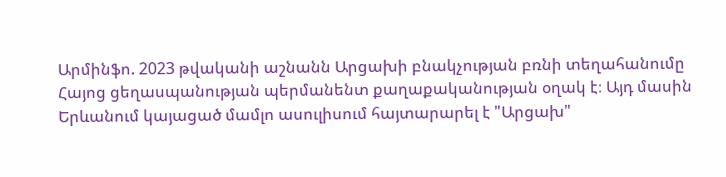Արմինֆո. 2023 թվականի աշնանն Արցախի բնակչության բռնի տեղահանումը Հայոց ցեղասպանության պերմանենտ քաղաքականության օղակ է։ Այդ մասին Երևանում կայացած մամլո ասուլիսում հայտարարել է "Արցախ"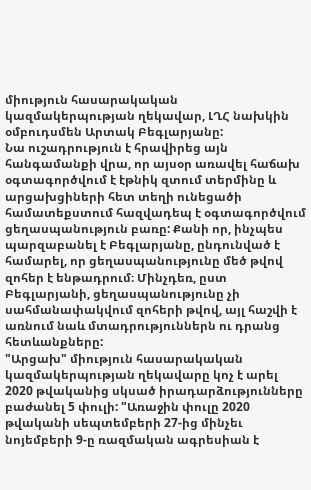միություն հասարակական կազմակերպության ղեկավար, ԼՂՀ նախկին օմբուդսմեն Արտակ Բեգլարյանը:
Նա ուշադրություն է հրավիրեց այն հանգամանքի վրա, որ այսօր առավել հաճախ օգտագործվում է էթնիկ զտում տերմինը և արցախցիների հետ տեղի ունեցածի համատեքստում հազվադեպ է օգտագործվում ցեղասպանություն բառը: Քանի որ, ինչպես պարզաբանել է Բեգլարյանը, ընդունված է համարել, որ ցեղասպանությունը մեծ թվով զոհեր է ենթադրում։ Մինչդեռ, ըստ Բեգլարյանի, ցեղասպանությունը չի սահմանափակվում զոհերի թվով, այլ հաշվի է առնում նաև մտադրություններն ու դրանց հետևանքները:
"Արցախ" միություն հասարակական կազմակերպության ղեկավարը կոչ է արել 2020 թվականից սկսած իրադարձությունները բաժանել 5 փուլի: "Առաջին փուլը 2020 թվականի սեպտեմբերի 27-ից մինչեւ նոյեմբերի 9-ը ռազմական ագրեսիան է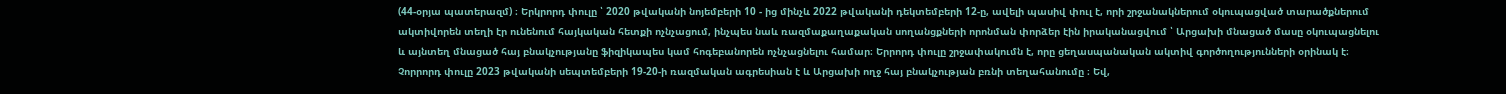(44-օրյա պատերազմ) ։ Երկրորդ փուլը ՝ 2020 թվականի նոյեմբերի 10 - ից մինչև 2022 թվականի դեկտեմբերի 12-ը, ավելի պասիվ փուլ է, որի շրջանակներում օկուպացված տարածքներում ակտիվորեն տեղի էր ունենում հայկական հետքի ոչնչացում, ինչպես նաև ռազմաքաղաքական սողանցքների որոնման փորձեր էին իրականացվում ՝ Արցախի մնացած մասը օկուպացնելու և այնտեղ մնացած հայ բնակչությանը ֆիզիկապես կամ հոգեբանորեն ոչնչացնելու համար։ Երրորդ փուլը շրջափակումն է, որը ցեղասպանական ակտիվ գործողությունների օրինակ է։ Չորրորդ փուլը 2023 թվականի սեպտեմբերի 19-20-ի ռազմական ագրեսիան է և Արցախի ողջ հայ բնակչության բռնի տեղահանումը ։ Եվ,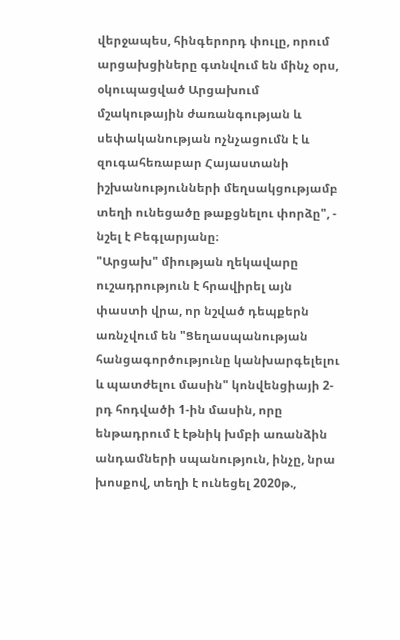վերջապես, հինգերորդ փուլը, որում արցախցիները գտնվում են մինչ օրս, օկուպացված Արցախում մշակութային ժառանգության և սեփականության ոչնչացումն է և զուգահեռաբար Հայաստանի իշխանությունների մեղսակցությամբ տեղի ունեցածը թաքցնելու փորձը", - նշել է Բեգլարյանը։
"Արցախ" միության ղեկավարը ուշադրություն է հրավիրել այն փաստի վրա, որ նշված դեպքերն առնչվում են "Ցեղասպանության հանցագործությունը կանխարգելելու և պատժելու մասին" կոնվենցիայի 2-րդ հոդվածի 1-ին մասին, որը ենթադրում է էթնիկ խմբի առանձին անդամների սպանություն, ինչը, նրա խոսքով, տեղի է ունեցել 2020թ.,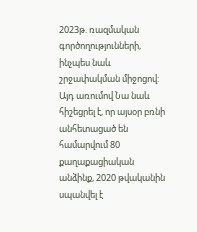2023թ. ռազմական գործողությունների, ինչպես նաև շրջափակման միջոցով: Այդ առումով Նա նաև հիշեցրել է, որ այսօր բռնի անհետացած են համարվում 80 քաղաքացիական անձինք, 2020 թվականին սպանվել է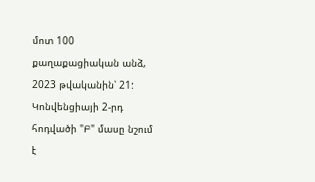մոտ 100 քաղաքացիական անձ, 2023 թվականին՝ 21:
Կոնվենցիայի 2-րդ հոդվածի "Բ" մասը նշում է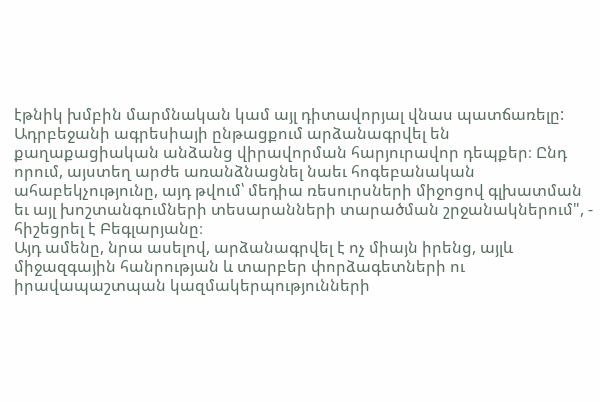էթնիկ խմբին մարմնական կամ այլ դիտավորյալ վնաս պատճառելը: Ադրբեջանի ագրեսիայի ընթացքում արձանագրվել են քաղաքացիական անձանց վիրավորման հարյուրավոր դեպքեր։ Ընդ որում, այստեղ արժե առանձնացնել նաեւ հոգեբանական ահաբեկչությունը, այդ թվում՝ մեդիա ռեսուրսների միջոցով գլխատման եւ այլ խոշտանգումների տեսարանների տարածման շրջանակներում", - հիշեցրել է Բեգլարյանը։
Այդ ամենը, նրա ասելով, արձանագրվել է ոչ միայն իրենց, այլև միջազգային հանրության և տարբեր փորձագետների ու իրավապաշտպան կազմակերպությունների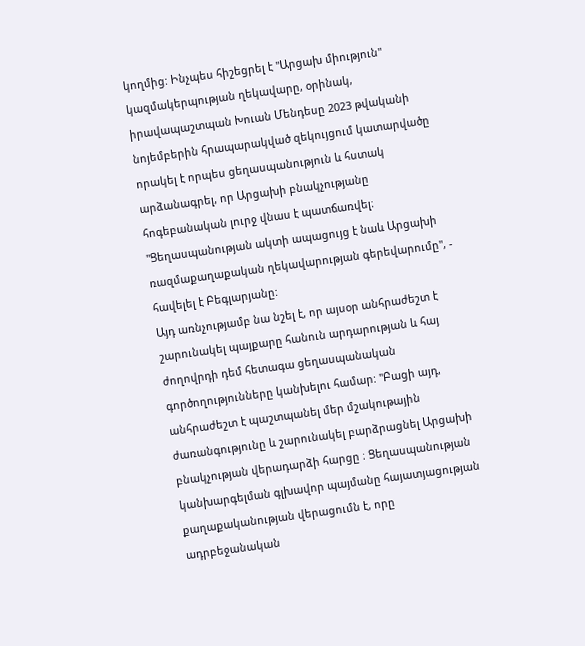կողմից: Ինչպես հիշեցրել է "Արցախ միություն" կազմակերպության ղեկավարը, օրինակ, իրավապաշտպան Խուան Մենդեսը 2023 թվականի նոյեմբերին հրապարակված զեկույցում կատարվածը որակել է որպես ցեղասպանություն և հստակ արձանագրել, որ Արցախի բնակչությանը հոգեբանական լուրջ վնաս է պատճառվել։ "Ցեղասպանության ակտի ապացույց է նաև Արցախի ռազմաքաղաքական ղեկավարության գերեվարումը", - հավելել է Բեգլարյանը:
Այդ առնչությամբ նա նշել է, որ այսօր անհրաժեշտ է շարունակել պայքարը հանուն արդարության և հայ ժողովրդի դեմ հետագա ցեղասպանական գործողությունները կանխելու համար: "Բացի այդ, անհրաժեշտ է պաշտպանել մեր մշակութային ժառանգությունը և շարունակել բարձրացնել Արցախի բնակչության վերադարձի հարցը ։ Ցեղասպանության կանխարգելման գլխավոր պայմանը հայատյացության քաղաքականության վերացումն է, որը ադրբեջանական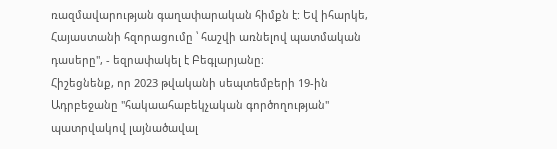ռազմավարության գաղափարական հիմքն է: Եվ իհարկե, Հայաստանի հզորացումը ՝ հաշվի առնելով պատմական դասերը", - եզրափակել է Բեգլարյանը։
Հիշեցնենք, որ 2023 թվականի սեպտեմբերի 19-ին Ադրբեջանը "հակաահաբեկչական գործողության" պատրվակով լայնածավալ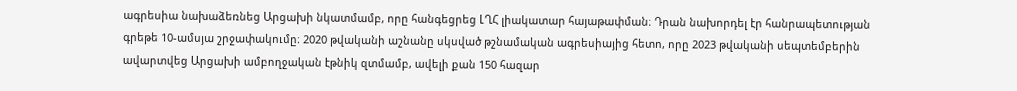ագրեսիա նախաձեռնեց Արցախի նկատմամբ, որը հանգեցրեց ԼՂՀ լիակատար հայաթափման։ Դրան նախորդել էր հանրապետության գրեթե 10-ամսյա շրջափակումը։ 2020 թվականի աշնանը սկսված թշնամական ագրեսիայից հետո, որը 2023 թվականի սեպտեմբերին ավարտվեց Արցախի ամբողջական էթնիկ զտմամբ, ավելի քան 150 հազար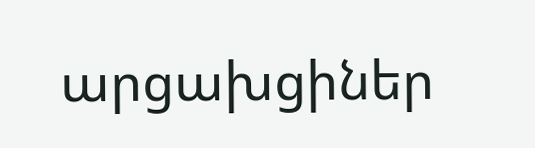արցախցիներ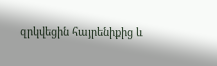զրկվեցին հայրենիքից և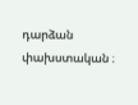դարձան փախստական ։